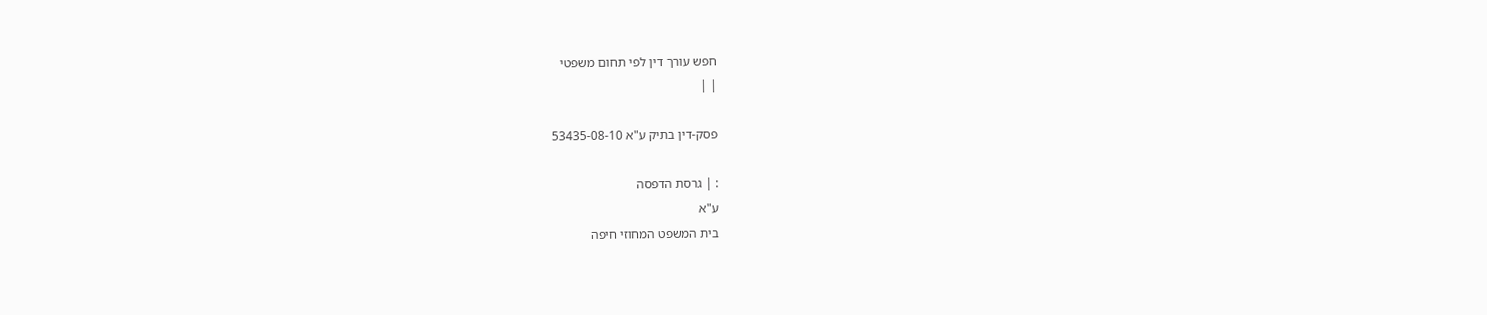חפש עורך דין לפי תחום משפטי
| |

פסק-דין בתיק ע"א 53435-08-10

: | גרסת הדפסה
ע"א
בית המשפט המחוזי חיפה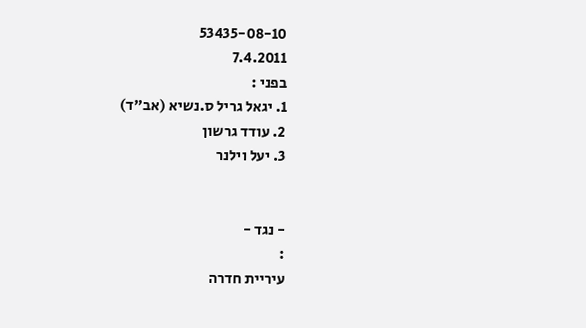53435-08-10
7.4.2011
בפני :
1. יגאל גריל ס.נשיא (אב"ד)
2. עודד גרשון
3. יעל וילנר


- נגד -
:
עיריית חדרה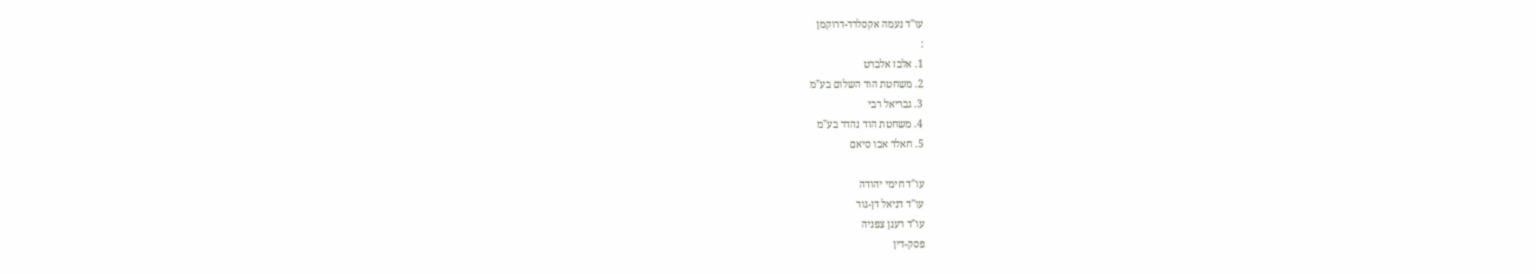עו"ד נעמה אקסלרד-דרוקמן
:
1. אלבז אלברט
2. משחטת הוד השלום בע"מ
3. גבריאל רבי
4. משחטת הוד נהדר בע"מ
5. חאלד אבו סיאם

עו"ד חימי יהודה
עו"ד דניאל דן-גור
עו"ד רענן צפניה
פסק-דין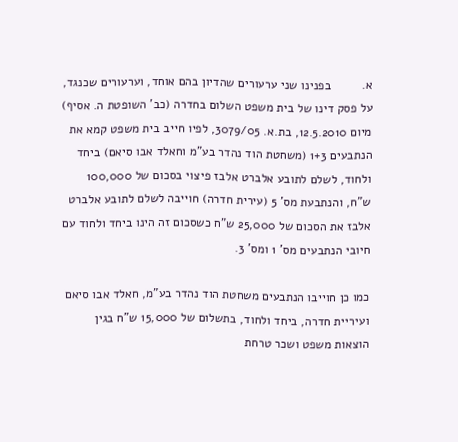א.         בפנינו שני ערעורים שהדיון בהם אוחד, וערעורים שכנגד, על פסק דינו של בית משפט השלום בחדרה (כב' השופטת ה. אסיף) מיום 12.5.2010, בת.א. 3079/05, לפיו חייב בית משפט קמא את הנתבעים 1+3 (משחטת הוד נהדר בע"מ וחאלד אבו סיאם) ביחד ולחוד, לשלם לתובע אלברט אלבז פיצוי בסכום של 100,000 ש"ח, והנתבעת מס' 5 (עירית חדרה) חוייבה לשלם לתובע אלברט אלבז את הסכום של 25,000 ש"ח כשסכום זה הינו ביחד ולחוד עם חיובי הנתבעים מס' 1 ומס' 3.

כמו כן חוייבו הנתבעים משחטת הוד נהדר בע"מ, חאלד אבו סיאם ועיריית חדרה, ביחד ולחוד, בתשלום של 15,000 ש"ח בגין הוצאות משפט ושכר טרחת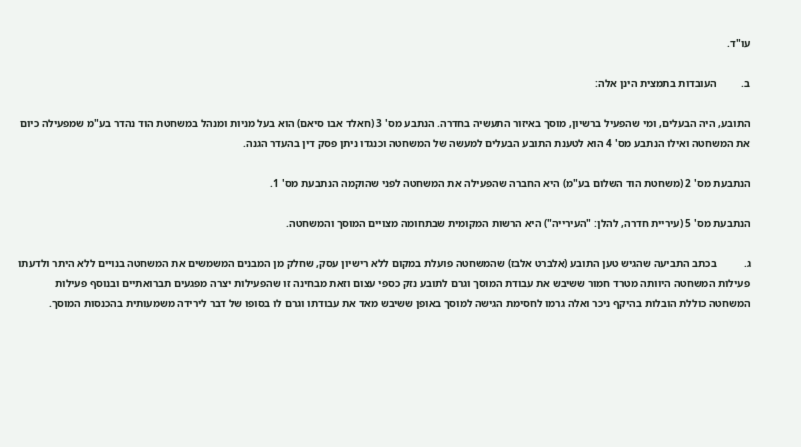עו"ד.

ב.         העובדות בתמצית הינן אלה:

התובע, היה הבעלים, ומי שהפעיל ברשיון, מוסך באיזור התעשיה בחדרה. הנתבע מס' 3 (חאלד אבו סיאם) הוא בעל מניות ומנהל במשחטת הוד נהדר בע"מ שמפעילה כיום את המשחטה ואילו הנתבע מס' 4 הוא לטענת התובע הבעלים למעשה של המשחטה וכנגדו ניתן פסק דין בהעדר הגנה.

הנתבעת מס' 2 (משחטת הוד השלום בע"מ) היא החברה שהפעילה את המשחטה לפני שהוקמה הנתבעת מס' 1.

הנתבעת מס' 5 (עיריית חדרה, להלן: "העירייה") היא הרשות המקומית שבתחומה מצויים המוסך והמשחטה.

ג.          בכתב התביעה שהגיש טען התובע (אלברט אלבז) שהמשחטה פועלת במקום ללא רישיון עסק, שחלק מן המבנים המשמשים את המשחטה בנויים ללא היתר ולדעתו פעילות המשחטה היוותה מטרד חמור ששיבש את עבודת המוסך וגרם לתובע נזק כספי עצום וזאת מבחינה זו שהפעילות יצרה מפגעים תברואתיים ובנוסף פעילות המשחטה כוללת הובלות בהיקף ניכר ואלה גרמו לחסימת הגישה למוסך באופן ששיבש מאד את עבודתו וגרם לו בסופו של דבר לירידה משמעותית בהכנסות המוסך.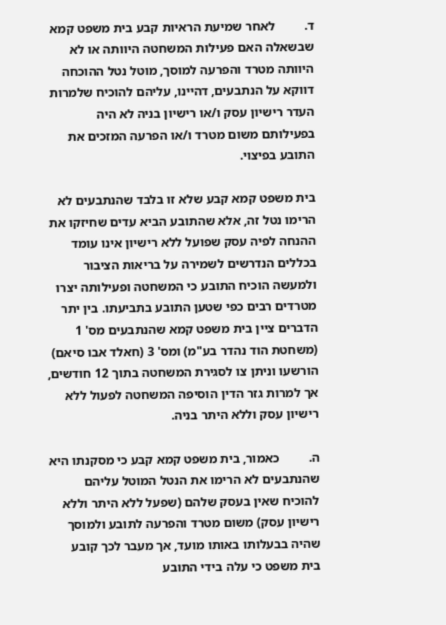ד.         לאחר שמיעת הראיות קבע בית משפט קמא שבשאלה האם פעילות המשחטה היוותה או לא היוותה מטרד והפרעה למוסך, מוטל נטל ההוכחה דווקא על הנתבעים, דהיינו, עליהם להוכיח שלמרות העדר רישיון עסק ו/או רישיון בניה לא היה בפעילותם משום מטרד ו/או הפרעה המזכים את התובע בפיצוי.

בית משפט קמא קבע שלא זו בלבד שהנתבעים לא הרימו נטל זה, אלא שהתובע הביא עדים שחיזקו את ההנחה לפיה עסק שפועל ללא רישיון אינו עומד בכללים הנדרשים לשמירה על בריאות הציבור ולמעשה הוכיח התובע כי המשחטה ופעילותה יצרו מטרדים רבים כפי שטען התובע בתביעתו. בין יתר הדברים ציין בית משפט קמא שהנתבעים מס' 1 (משחטת הוד נהדר בע"מ) ומס' 3 (חאלד אבו סיאם) הורשעו וניתן צו לסגירת המשחטה בתוך 12 חודשים, אך למרות גזר הדין הוסיפה המשחטה לפעול ללא רישיון עסק וללא היתר בניה.

ה.         כאמור, בית משפט קמא קבע כי מסקנתו היא שהנתבעים לא הרימו את הנטל המוטל עליהם להוכיח שאין בעסק שלהם (שפעל ללא היתר וללא רישיון עסק) משום מטרד והפרעה לתובע ולמוסך שהיה בבעלותו באותו מועד, אך מעבר לכך קובע בית משפט כי עלה בידי התובע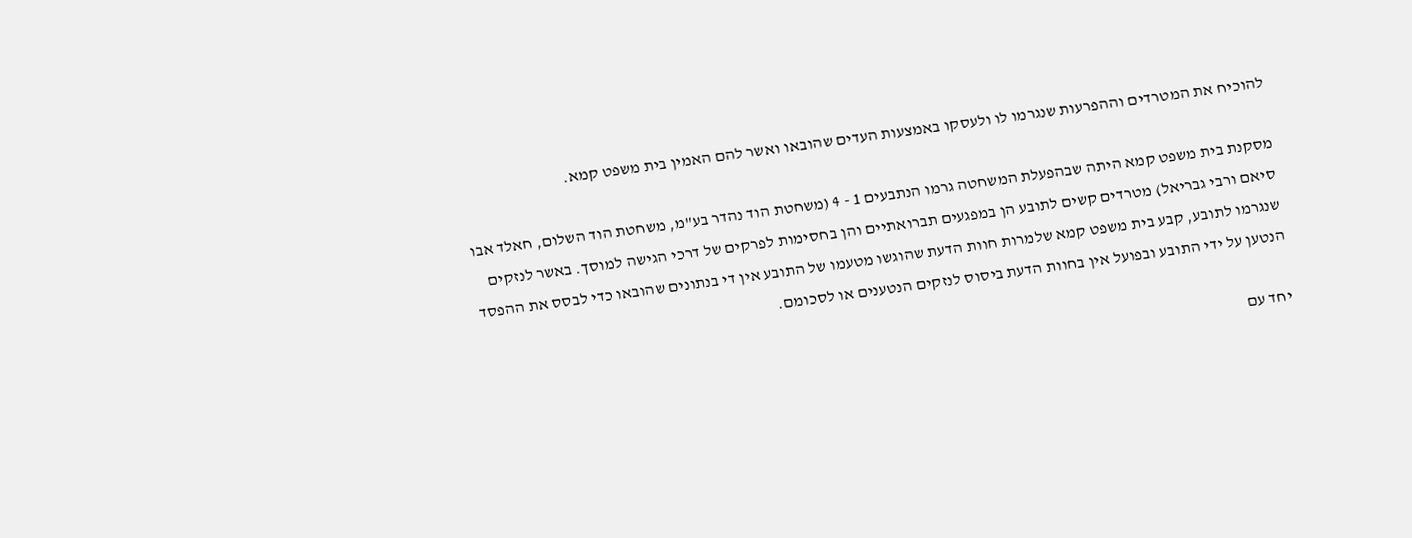להוכיח את המטרדים וההפרעות שנגרמו לו ולעסקו באמצעות העדים שהובאו ואשר להם האמין בית משפט קמא.

מסקנת בית משפט קמא היתה שבהפעלת המשחטה גרמו הנתבעים 1 - 4 (משחטת הוד נהדר בע"מ, משחטת הוד השלום, חאלד אבו סיאם ורבי גבריאל) מטרדים קשים לתובע הן במפגעים תברואתיים והן בחסימות לפרקים של דרכי הגישה למוסך. באשר לנזקים שנגרמו לתובע, קבע בית משפט קמא שלמרות חוות הדעת שהוגשו מטעמו של התובע אין די בנתונים שהובאו כדי לבסס את ההפסד הנטען על ידי התובע ובפועל אין בחוות הדעת ביסוס לנזקים הנטענים או לסכומם.

יחד עם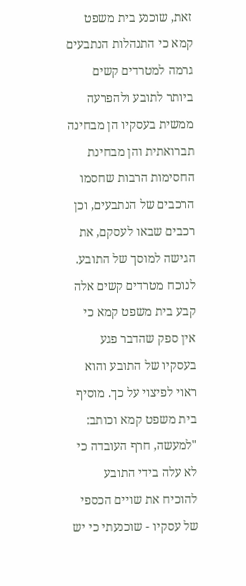זאת, שוכנע בית משפט קמא כי התנהלות הנתבעים גרמה למטרדים קשים ביותר לתובע ולהפרעה ממשית בעסקיו הן מבחינה תברואתית והן מבחינת החסימות הרבות שחסמו הרכבים של הנתבעים, וכן רכבים שבאו לעסקם, את הגישה למוסך של התובע. לנוכח מטרדים קשים אלה קבע בית משפט קמא כי אין ספק שהדבר פגע בעסקיו של התובע והוא ראוי לפיצוי על כך. מוסיף בית משפט קמא וכותב: "למעשה, חרף העובדה כי לא עלה בידי התובע להוכיח את שויים הכספי של עסקיו - שוכנעתי כי יש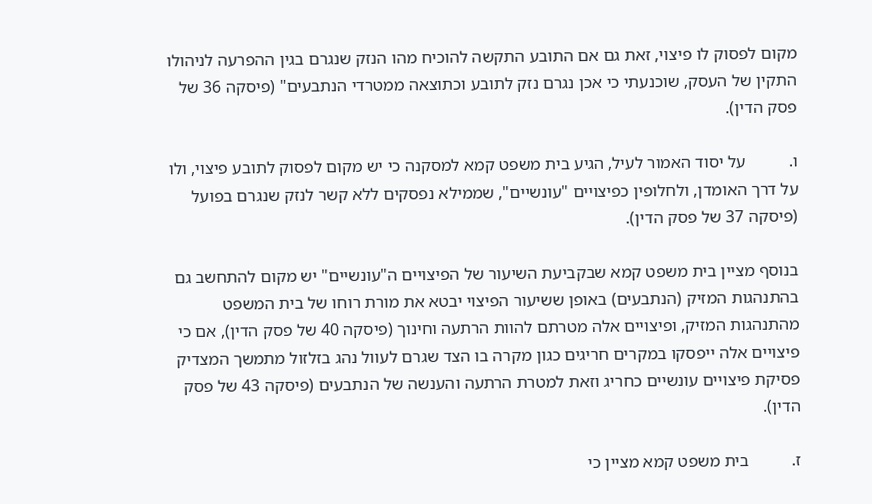מקום לפסוק לו פיצוי, זאת גם אם התובע התקשה להוכיח מהו הנזק שנגרם בגין ההפרעה לניהולו התקין של העסק, שוכנעתי כי אכן נגרם נזק לתובע וכתוצאה ממטרדי הנתבעים" (פיסקה 36 של פסק הדין).

ו.          על יסוד האמור לעיל, הגיע בית משפט קמא למסקנה כי יש מקום לפסוק לתובע פיצוי, ולו על דרך האומדן, ולחלופין כפיצויים "עונשיים", שממילא נפסקים ללא קשר לנזק שנגרם בפועל (פיסקה 37 של פסק הדין).

בנוסף מציין בית משפט קמא שבקביעת השיעור של הפיצויים ה"עונשיים" יש מקום להתחשב גם בהתנהגות המזיק (הנתבעים) באופן ששיעור הפיצוי יבטא את מורת רוחו של בית המשפט מהתנהגות המזיק, ופיצויים אלה מטרתם להוות הרתעה וחינוך (פיסקה 40 של פסק הדין), אם כי פיצויים אלה ייפסקו במקרים חריגים כגון מקרה בו הצד שגרם לעוול נהג בזלזול מתמשך המצדיק פסיקת פיצויים עונשיים כחריג וזאת למטרת הרתעה והענשה של הנתבעים (פיסקה 43 של פסק הדין).

ז.          בית משפט קמא מציין כי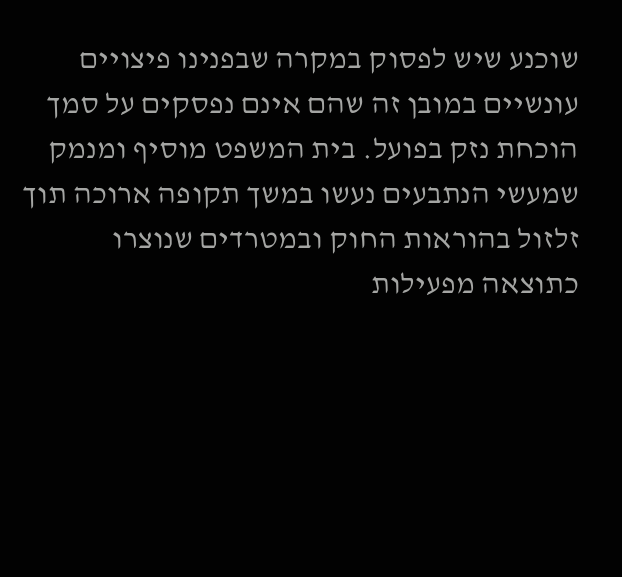שוכנע שיש לפסוק במקרה שבפנינו פיצויים עונשיים במובן זה שהם אינם נפסקים על סמך הוכחת נזק בפועל. בית המשפט מוסיף ומנמק שמעשי הנתבעים נעשו במשך תקופה ארוכה תוך זלזול בהוראות החוק ובמטרדים שנוצרו כתוצאה מפעילות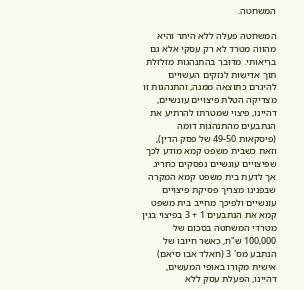המשחטה.

המשחטה פעלה ללא היתר והיא מהווה מטרד לא רק עסקי אלא גם בריאותי. מדובר בהתנהגות מזלזלת תוך אדישות לנזקים העשויים להיגרם כתוצאה ממנה, והתנהגות זו מצדיקה הטלת פיצויים עונשיים, דהיינו, פיצוי שמטרתו להרתיע את הנתבעים מהתנהגות דומה (פיסקאות 49-50 של פסק הדין), וזאת כשבית משפט קמא מודע לכך שפיצויים עונשיים נפסקים כחריג. אך לדעת בית משפט קמא המקרה שבפנינו מצריך פסיקת פיצויים עונשיים ולפיכך מחייב בית משפט קמא את הנתבעים 1 + 3 בפיצוי בגין מטרדי המשחטה בסכום של 100,000 ש"ח, כאשר חיובו של הנתבע מס' 3 (חאלד אבו סיאם) אישית מקורו באופי המעשים, דהיינו, הפעלת עסק ללא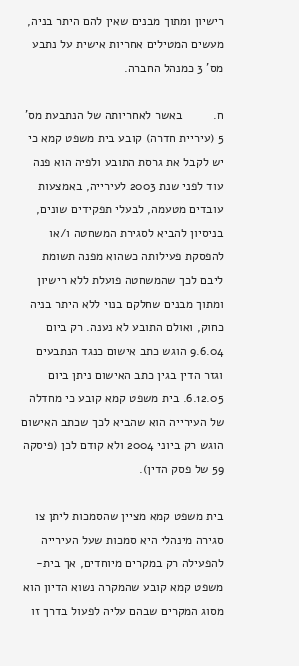רישיון ומתוך מבנים שאין להם היתר בניה, מעשים המטילים אחריות אישית על נתבע מס' 3 כמנהל החברה.

ח.         באשר לאחריותה של הנתבעת מס' 5 (עיריית חדרה) קובע בית משפט קמא כי יש לקבל את גרסת התובע ולפיה הוא פנה עוד לפני שנת 2003 לעירייה, באמצעות עובדים מטעמה, לבעלי תפקידים שונים, בניסיון להביא לסגירת המשחטה ו/או להפסקת פעילותה כשהוא מפנה תשומת ליבם לכך שהמשחטה פועלת ללא רישיון ומתוך מבנים שחלקם בנוי ללא היתר בניה כחוק, ואולם התובע לא נענה. רק ביום 9.6.04 הוגש כתב אישום כנגד הנתבעים וגזר הדין בגין כתב האישום ניתן ביום 6.12.05. בית משפט קמא קובע כי מחדלה של העירייה הוא שהביא לכך שכתב האישום הוגש רק ביוני 2004 ולא קודם לכן (פיסקה 59 של פסק הדין).

בית משפט קמא מציין שהסמכות ליתן צו סגירה מינהלי היא סמכות שעל העירייה להפעילה רק במקרים מיוחדים, אך בית-משפט קמא קובע שהמקרה נשוא הדיון הוא מסוג המקרים שבהם עליה לפעול בדרך זו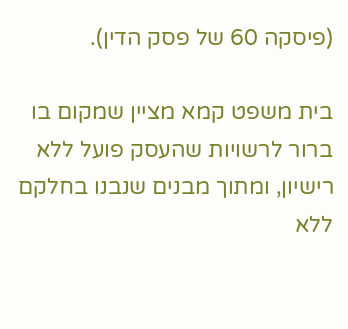(פיסקה 60 של פסק הדין).

בית משפט קמא מציין שמקום בו ברור לרשויות שהעסק פועל ללא רישיון, ומתוך מבנים שנבנו בחלקם ללא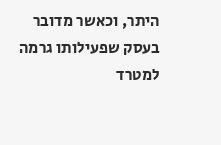היתר, וכאשר מדובר בעסק שפעילותו גרמה למטרד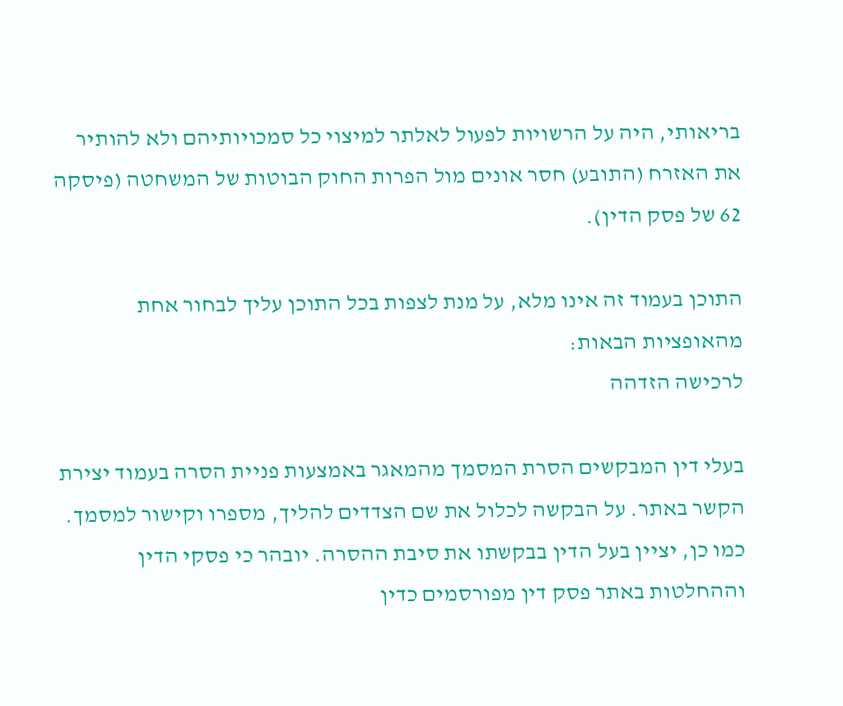בריאותי, היה על הרשויות לפעול לאלתר למיצוי כל סמכויותיהם ולא להותיר את האזרח (התובע) חסר אונים מול הפרות החוק הבוטות של המשחטה (פיסקה 62 של פסק הדין).

התוכן בעמוד זה אינו מלא, על מנת לצפות בכל התוכן עליך לבחור אחת מהאופציות הבאות:
לרכישה הזדהה

בעלי דין המבקשים הסרת המסמך מהמאגר באמצעות פניית הסרה בעמוד יצירת הקשר באתר. על הבקשה לכלול את שם הצדדים להליך, מספרו וקישור למסמך. כמו כן, יציין בעל הדין בבקשתו את סיבת ההסרה. יובהר כי פסקי הדין וההחלטות באתר פסק דין מפורסמים כדין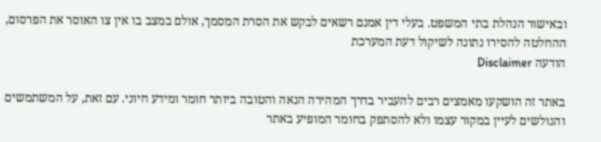ובאישור הנהלת בתי המשפט. בעלי דין אמנם רשאים לבקש את הסרת המסמך, אולם במצב בו אין צו האוסר את הפרסום, ההחלטה להסירו נתונה לשיקול דעת המערכת
הודעה Disclaimer

באתר זה הושקעו מאמצים רבים להעביר בדרך המהירה הנאה והטובה ביותר חומר ומידע חיוני. עם זאת, על המשתמשים והגולשים לעיין במקור עצמו ולא להסתפק בחומר המופיע באתר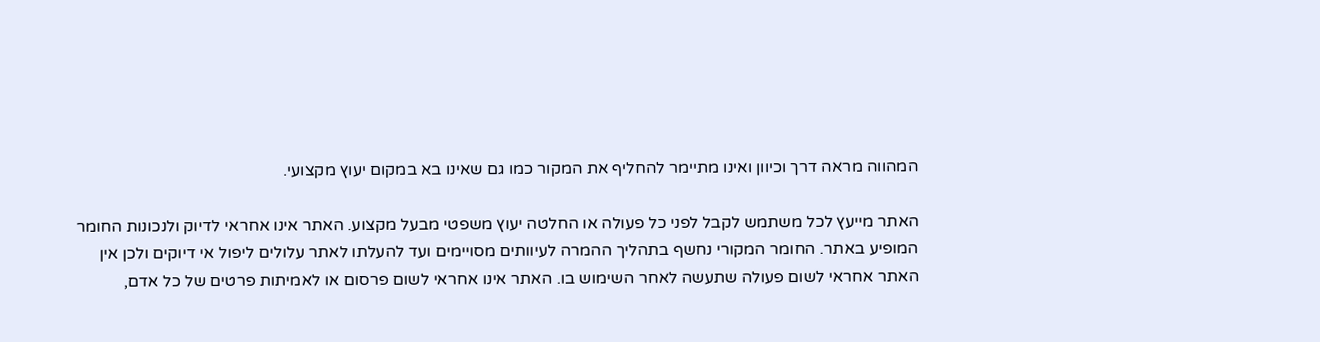המהווה מראה דרך וכיוון ואינו מתיימר להחליף את המקור כמו גם שאינו בא במקום יעוץ מקצועי.

האתר מייעץ לכל משתמש לקבל לפני כל פעולה או החלטה יעוץ משפטי מבעל מקצוע. האתר אינו אחראי לדיוק ולנכונות החומר המופיע באתר. החומר המקורי נחשף בתהליך ההמרה לעיוותים מסויימים ועד להעלתו לאתר עלולים ליפול אי דיוקים ולכן אין האתר אחראי לשום פעולה שתעשה לאחר השימוש בו. האתר אינו אחראי לשום פרסום או לאמיתות פרטים של כל אדם,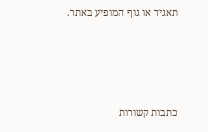תאגיד או גוף המופיע באתר.




כתבות קשורות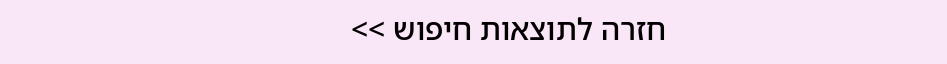חזרה לתוצאות חיפוש >>